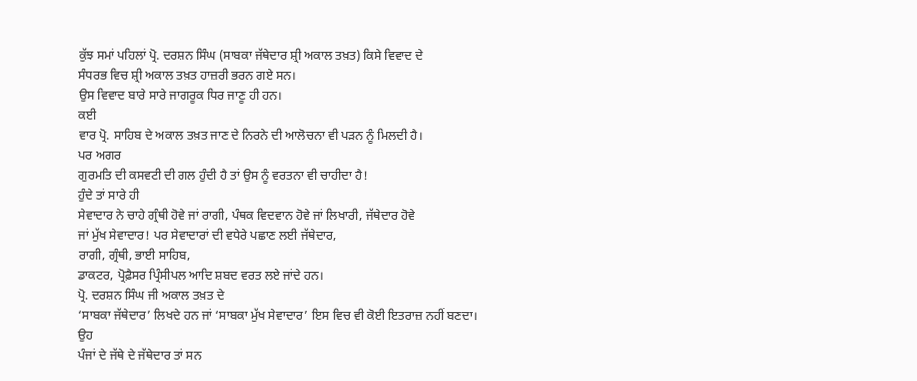ਕੁੱਝ ਸਮਾਂ ਪਹਿਲਾਂ ਪ੍ਰੋ. ਦਰਸ਼ਨ ਸਿੰਘ (ਸਾਬਕਾ ਜੱਥੇਦਾਰ ਸ਼੍ਰੀ ਅਕਾਲ ਤਖ਼ਤ) ਕਿਸੇ ਵਿਵਾਦ ਦੇ
ਸੰਧਰਭ ਵਿਚ ਸ਼੍ਰੀ ਅਕਾਲ ਤਖ਼ਤ ਹਾਜ਼ਰੀ ਭਰਨ ਗਏ ਸਨ।
ਉਸ ਵਿਵਾਦ ਬਾਰੇ ਸਾਰੇ ਜਾਗਰੂਕ ਧਿਰ ਜਾਣੂ ਹੀ ਹਨ।
ਕਈ
ਵਾਰ ਪ੍ਰੋ. ਸਾਹਿਬ ਦੇ ਅਕਾਲ ਤਖ਼ਤ ਜਾਣ ਦੇ ਨਿਰਨੇ ਦੀ ਆਲੋਚਨਾ ਵੀ ਪੜਨ ਨੂੰ ਮਿਲਦੀ ਹੈ।
ਪਰ ਅਗਰ
ਗੁਰਮਤਿ ਦੀ ਕਸਵਟੀ ਦੀ ਗਲ ਹੁੰਦੀ ਹੈ ਤਾਂ ਉਸ ਨੂੰ ਵਰਤਨਾ ਵੀ ਚਾਹੀਦਾ ਹੈ!
ਹੁੰਦੇ ਤਾਂ ਸਾਰੇ ਹੀ
ਸੇਵਾਦਾਰ ਨੇ ਚਾਹੇ ਗ੍ਰੰਥੀ ਹੋਵੇ ਜਾਂ ਰਾਗੀ, ਪੰਥਕ ਵਿਦਵਾਨ ਹੋਵੇ ਜਾਂ ਲਿਖਾਰੀ, ਜੱਥੇਦਾਰ ਹੋਵੇ
ਜਾਂ ਮੁੱਖ ਸੇਵਾਦਾਰ! ਪਰ ਸੇਵਾਦਾਰਾਂ ਦੀ ਵਧੇਰੇ ਪਛਾਣ ਲਈ ਜੱਥੇਦਾਰ,
ਰਾਗੀ, ਗ੍ਰੰਥੀ, ਭਾਈ ਸਾਹਿਬ,
ਡਾਕਟਰ, ਪ੍ਰੋਫ਼ੈਸਰ ਪ੍ਰਿੰਸੀਪਲ ਆਦਿ ਸ਼ਬਦ ਵਰਤ ਲਏ ਜਾਂਦੇ ਹਨ।
ਪ੍ਰੋ. ਦਰਸ਼ਨ ਸਿੰਘ ਜੀ ਅਕਾਲ ਤਖ਼ਤ ਦੇ
‘ਸਾਬਕਾ ਜੱਥੇਦਾਰ’ ਲਿਖਦੇ ਹਨ ਜਾਂ ‘ਸਾਬਕਾ ਮੁੱਖ ਸੇਵਾਦਾਰ’ ਇਸ ਵਿਚ ਵੀ ਕੋਈ ਇਤਰਾਜ਼ ਨਹੀਂ ਬਣਦਾ।
ਉਹ
ਪੰਜਾਂ ਦੇ ਜੱਥੇ ਦੇ ਜੱਥੇਦਾਰ ਤਾਂ ਸਨ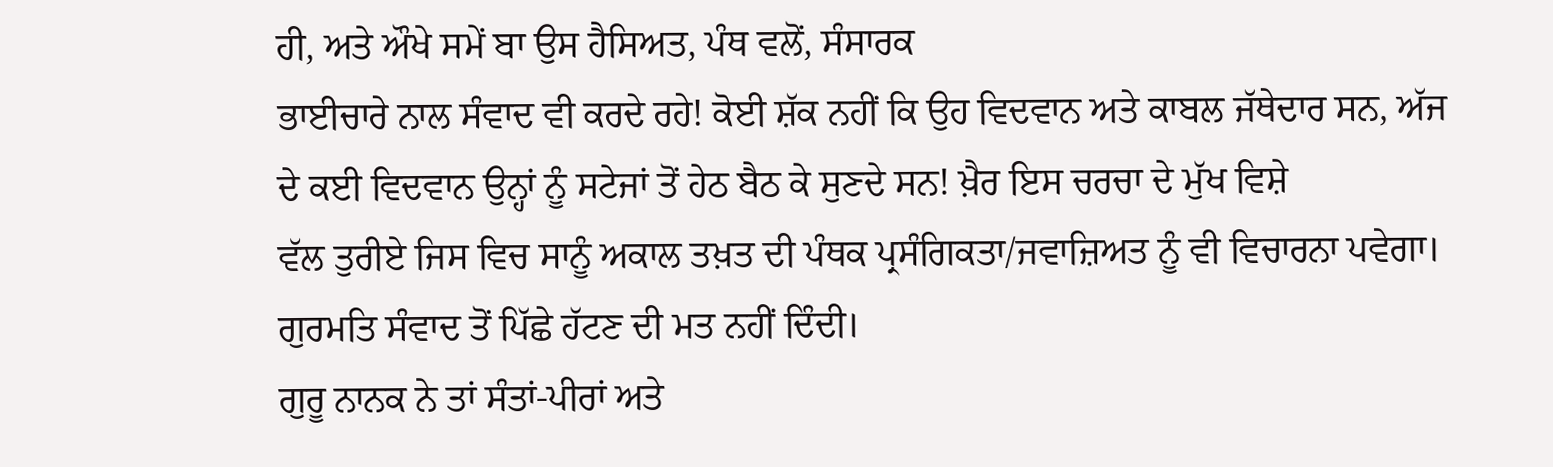ਹੀ, ਅਤੇ ਔਖੇ ਸਮੇਂ ਬਾ ਉਸ ਹੈਸਿਅਤ, ਪੰਥ ਵਲੋਂ, ਸੰਸਾਰਕ
ਭਾਈਚਾਰੇ ਨਾਲ ਸੰਵਾਦ ਵੀ ਕਰਦੇ ਰਹੇ! ਕੋਈ ਸ਼ੱਕ ਨਹੀਂ ਕਿ ਉਹ ਵਿਦਵਾਨ ਅਤੇ ਕਾਬਲ ਜੱਥੇਦਾਰ ਸਨ, ਅੱਜ
ਦੇ ਕਈ ਵਿਦਵਾਨ ਉਨ੍ਹਾਂ ਨੂੰ ਸਟੇਜਾਂ ਤੋਂ ਹੇਠ ਬੈਠ ਕੇ ਸੁਣਦੇ ਸਨ! ਖ਼ੈਰ ਇਸ ਚਰਚਾ ਦੇ ਮੁੱਖ ਵਿਸ਼ੇ
ਵੱਲ ਤੁਰੀਏ ਜਿਸ ਵਿਚ ਸਾਨੂੰ ਅਕਾਲ ਤਖ਼ਤ ਦੀ ਪੰਥਕ ਪ੍ਰਸੰਗਿਕਤਾ/ਜਵਾਜ਼ਿਅਤ ਨੂੰ ਵੀ ਵਿਚਾਰਨਾ ਪਵੇਗਾ।
ਗੁਰਮਤਿ ਸੰਵਾਦ ਤੋਂ ਪਿੱਛੇ ਹੱਟਣ ਦੀ ਮਤ ਨਹੀਂ ਦਿੰਦੀ।
ਗੁਰੂ ਨਾਨਕ ਨੇ ਤਾਂ ਸੰਤਾਂ-ਪੀਰਾਂ ਅਤੇ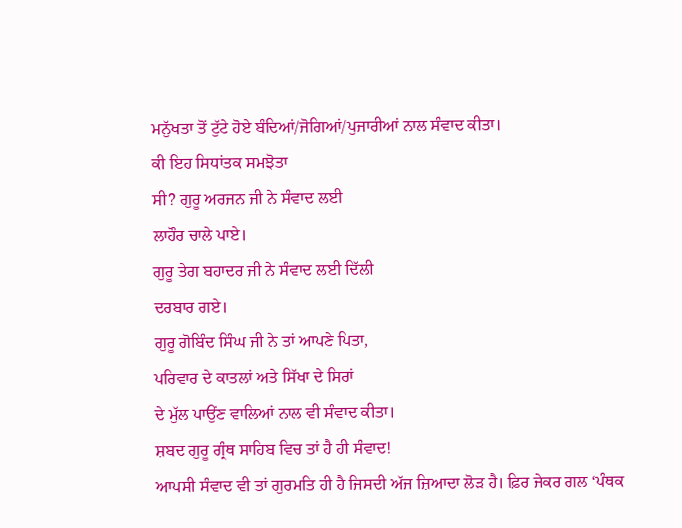ਮਨੁੱਖਤਾ ਤੋਂ ਟੁੱਟੇ ਹੋਏ ਬੰਦਿਆਂ/ਜੋਗਿਆਂ/ਪੁਜਾਰੀਆਂ ਨਾਲ ਸੰਵਾਦ ਕੀਤਾ।
ਕੀ ਇਹ ਸਿਧਾਂਤਕ ਸਮਝੋਤਾ
ਸੀ? ਗੁਰੂ ਅਰਜਨ ਜੀ ਨੇ ਸੰਵਾਦ ਲਈ
ਲਾਹੌਰ ਚਾਲੇ ਪਾਏ।
ਗੁਰੂ ਤੇਗ ਬਹਾਦਰ ਜੀ ਨੇ ਸੰਵਾਦ ਲਈ ਦਿੱਲੀ
ਦਰਬਾਰ ਗਏ।
ਗੁਰੂ ਗੋਬਿੰਦ ਸਿੰਘ ਜੀ ਨੇ ਤਾਂ ਆਪਣੇ ਪਿਤਾ,
ਪਰਿਵਾਰ ਦੇ ਕਾਤਲਾਂ ਅਤੇ ਸਿੱਖਾ ਦੇ ਸਿਰਾਂ
ਦੇ ਮੁੱਲ ਪਾਉਂਣ ਵਾਲਿਆਂ ਨਾਲ ਵੀ ਸੰਵਾਦ ਕੀਤਾ।
ਸ਼ਬਦ ਗੁਰੂ ਗ੍ਰੰਥ ਸਾਹਿਬ ਵਿਚ ਤਾਂ ਹੈ ਹੀ ਸੰਵਾਦ!
ਆਪਸੀ ਸੰਵਾਦ ਵੀ ਤਾਂ ਗੁਰਮਤਿ ਹੀ ਹੈ ਜਿਸਦੀ ਅੱਜ ਜ਼ਿਆਦਾ ਲੋੜ ਹੈ। ਫ਼ਿਰ ਜੇਕਰ ਗਲ ‘ਪੰਥਕ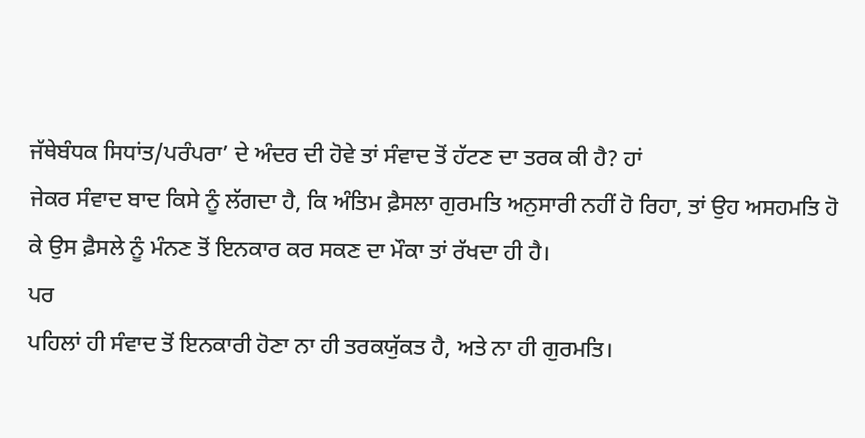ਜੱਥੇਬੰਧਕ ਸਿਧਾਂਤ/ਪਰੰਪਰਾ’ ਦੇ ਅੰਦਰ ਦੀ ਹੋਵੇ ਤਾਂ ਸੰਵਾਦ ਤੋਂ ਹੱਟਣ ਦਾ ਤਰਕ ਕੀ ਹੈ? ਹਾਂ
ਜੇਕਰ ਸੰਵਾਦ ਬਾਦ ਕਿਸੇ ਨੂੰ ਲੱਗਦਾ ਹੈ, ਕਿ ਅੰਤਿਮ ਫ਼ੈਸਲਾ ਗੁਰਮਤਿ ਅਨੁਸਾਰੀ ਨਹੀਂ ਹੋ ਰਿਹਾ, ਤਾਂ ਉਹ ਅਸਹਮਤਿ ਹੋ ਕੇ ਉਸ ਫ਼ੈਸਲੇ ਨੂੰ ਮੰਨਣ ਤੋਂ ਇਨਕਾਰ ਕਰ ਸਕਣ ਦਾ ਮੌਕਾ ਤਾਂ ਰੱਖਦਾ ਹੀ ਹੈ।
ਪਰ
ਪਹਿਲਾਂ ਹੀ ਸੰਵਾਦ ਤੋਂ ਇਨਕਾਰੀ ਹੋਣਾ ਨਾ ਹੀ ਤਰਕਯੁੱਕਤ ਹੈ, ਅਤੇ ਨਾ ਹੀ ਗੁਰਮਤਿ।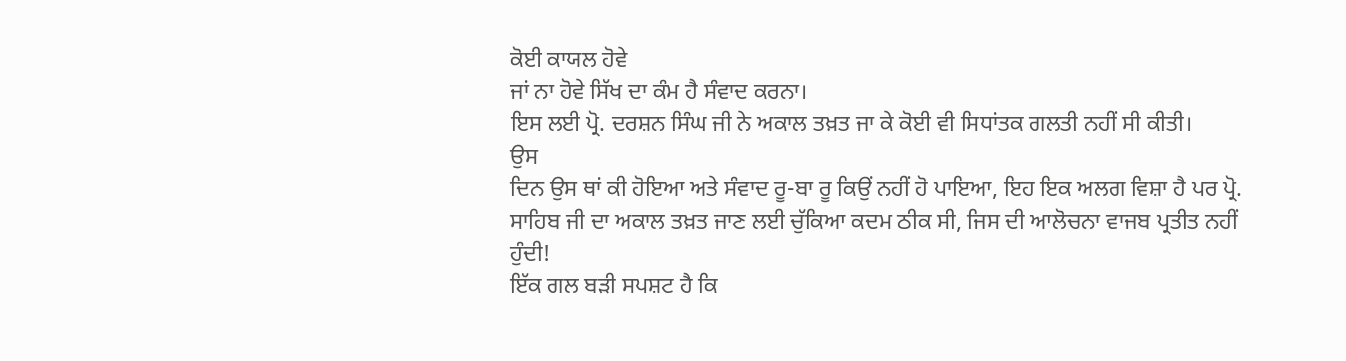ਕੋਈ ਕਾਯਲ ਹੋਵੇ
ਜਾਂ ਨਾ ਹੋਵੇ ਸਿੱਖ ਦਾ ਕੰਮ ਹੈ ਸੰਵਾਦ ਕਰਨਾ।
ਇਸ ਲਈ ਪ੍ਰੋ. ਦਰਸ਼ਨ ਸਿੰਘ ਜੀ ਨੇ ਅਕਾਲ ਤਖ਼ਤ ਜਾ ਕੇ ਕੋਈ ਵੀ ਸਿਧਾਂਤਕ ਗਲਤੀ ਨਹੀਂ ਸੀ ਕੀਤੀ।
ਉਸ
ਦਿਨ ਉਸ ਥਾਂ ਕੀ ਹੋਇਆ ਅਤੇ ਸੰਵਾਦ ਰੂ-ਬਾ ਰੂ ਕਿਉਂ ਨਹੀਂ ਹੋ ਪਾਇਆ, ਇਹ ਇਕ ਅਲਗ ਵਿਸ਼ਾ ਹੈ ਪਰ ਪ੍ਰੋ.
ਸਾਹਿਬ ਜੀ ਦਾ ਅਕਾਲ ਤਖ਼ਤ ਜਾਣ ਲਈ ਚੁੱਕਿਆ ਕਦਮ ਠੀਕ ਸੀ, ਜਿਸ ਦੀ ਆਲੋਚਨਾ ਵਾਜਬ ਪ੍ਰਤੀਤ ਨਹੀਂ
ਹੁੰਦੀ!
ਇੱਕ ਗਲ ਬੜੀ ਸਪਸ਼ਟ ਹੈ ਕਿ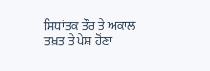ਸਿਧਾਂਤਕ ਤੌਰ ਤੇ ਅਕਾਲ ਤਖ਼ਤ ਤੇ ਪੇਸ਼ ਹੋਂਣਾ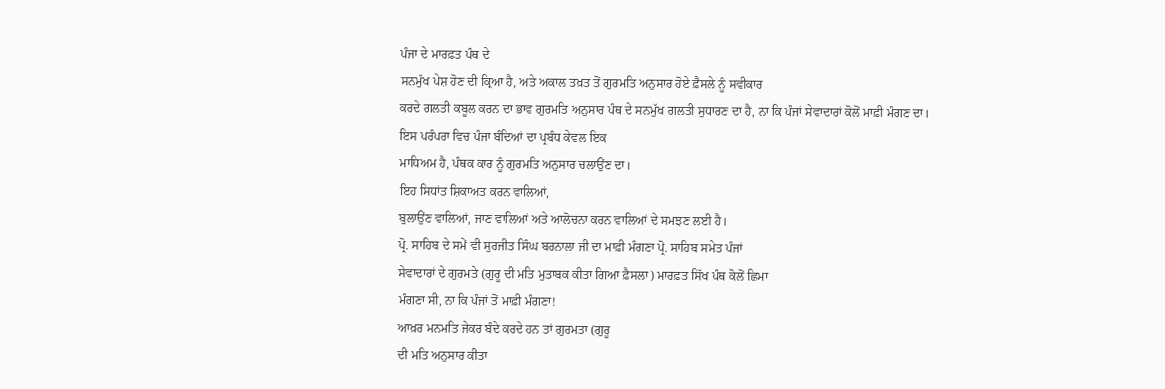ਪੰਜਾ ਦੇ ਮਾਰਫ਼ਤ ਪੰਥ ਦੇ
ਸਨਮੁੱਖ ਪੇਸ਼ ਹੋਣ ਦੀ ਕ੍ਰਿਆ ਹੈ, ਅਤੇ ਅਕਾਲ ਤਖ਼ਤ ਤੋਂ ਗੁਰਮਤਿ ਅਨੁਸਾਰ ਹੋਏ ਫ਼ੈਸਲੇ ਨੂੰ ਸਵੀਕਾਰ
ਕਰਦੇ ਗਲਤੀ ਕਬੂਲ ਕਰਨ ਦਾ ਭਾਵ ਗੁਰਮਤਿ ਅਨੁਸਾਰ ਪੰਥ ਦੇ ਸਨਮੁੱਖ ਗਲਤੀ ਸੁਧਾਰਣ ਦਾ ਹੈ, ਨਾ ਕਿ ਪੰਜਾਂ ਸੇਵਾਦਾਰਾਂ ਕੋਲੋਂ ਮਾਫ਼ੀ ਮੰਗਣ ਦਾ।
ਇਸ ਪਰੰਪਰਾ ਵਿਚ ਪੰਜਾ ਬੰਦਿਆਂ ਦਾ ਪ੍ਰਬੰਧ ਕੇਵਲ ਇਕ
ਮਾਧਿਅਮ ਹੈ, ਪੰਥਕ ਕਾਰ ਨੂੰ ਗੁਰਮਤਿ ਅਨੁਸਾਰ ਚਲਾਉਂਣ ਦਾ।
ਇਹ ਸਿਧਾਂਤ ਸ਼ਿਕਾਅਤ ਕਰਨ ਵਾਲਿਆਂ,
ਬੁਲਾਉਂਣ ਵਾਲਿਆਂ, ਜਾਣ ਵਾਲਿਆਂ ਅਤੇ ਆਲੋਚਨਾ ਕਰਨ ਵਾਲਿਆਂ ਦੇ ਸਮਝਣ ਲਈ ਹੈ।
ਪ੍ਰੋ. ਸਾਹਿਬ ਦੇ ਸਮੇਂ ਵੀ ਸੁਰਜੀਤ ਸਿੰਘ ਬਰਨਾਲਾ ਜੀ ਦਾ ਮਾਫ਼ੀ ਮੰਗਣਾ ਪ੍ਰੋ. ਸਾਹਿਬ ਸਮੇਤ ਪੰਜਾਂ
ਸੇਵਾਦਾਰਾਂ ਦੇ ਗੁਰਮਤੇ (ਗੁਰੂ ਦੀ ਮਤਿ ਮੁਤਾਬਕ ਕੀਤਾ ਗਿਆ ਫ਼ੈਸਲਾ) ਮਾਰਫ਼ਤ ਸਿੱਖ ਪੰਥ ਕੋਲੋਂ ਛਿਮਾ
ਮੰਗਣਾ ਸੀ, ਨਾ ਕਿ ਪੰਜਾਂ ਤੋਂ ਮਾਫ਼ੀ ਮੰਗਣਾ!
ਆਖ਼ਰ ਮਨਮਤਿ ਜੇਕਰ ਬੰਦੇ ਕਰਦੇ ਹਨ ਤਾਂ ਗੁਰਮਤਾ (ਗੁਰੂ
ਦੀ ਮਤਿ ਅਨੁਸਾਰ ਕੀਤਾ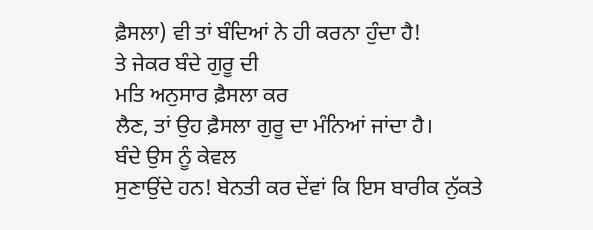ਫ਼ੈਸਲਾ) ਵੀ ਤਾਂ ਬੰਦਿਆਂ ਨੇ ਹੀ ਕਰਨਾ ਹੁੰਦਾ ਹੈ!
ਤੇ ਜੇਕਰ ਬੰਦੇ ਗੁਰੂ ਦੀ
ਮਤਿ ਅਨੁਸਾਰ ਫ਼ੈਸਲਾ ਕਰ
ਲੈਣ, ਤਾਂ ਉਹ ਫ਼ੈਸਲਾ ਗੁਰੂ ਦਾ ਮੰਨਿਆਂ ਜਾਂਦਾ ਹੈ।
ਬੰਦੇ ਉਸ ਨੂੰ ਕੇਵਲ
ਸੁਣਾਉਂਦੇ ਹਨ! ਬੇਨਤੀ ਕਰ ਦੇਂਵਾਂ ਕਿ ਇਸ ਬਾਰੀਕ ਨੁੱਕਤੇ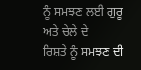ਨੂੰ ਸਮਝਣ ਲਈ ਗੁਰੂ ਅਤੇ ਚੇਲੇ ਦੇ
ਰਿਸ਼ਤੇ ਨੂੰ ਸਮਝਣ ਦੀ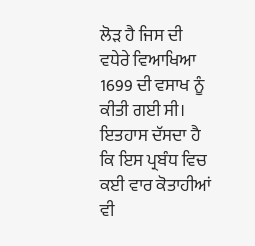ਲੋੜ ਹੈ ਜਿਸ ਦੀ ਵਧੇਰੇ ਵਿਆਖਿਆ 1699 ਦੀ ਵਸਾਖ ਨੂੰ ਕੀਤੀ ਗਈ ਸੀ।
ਇਤਹਾਸ ਦੱਸਦਾ ਹੈ ਕਿ ਇਸ ਪ੍ਰਬੰਧ ਵਿਚ ਕਈ ਵਾਰ ਕੋਤਾਹੀਆਂ ਵੀ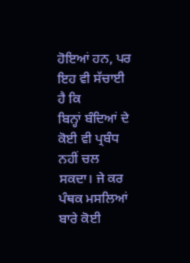ਹੋਇਆਂ ਹਨ, ਪਰ ਇਹ ਵੀ ਸੱਚਾਈ ਹੈ ਕਿ
ਬਿਨ੍ਹਾਂ ਬੰਦਿਆਂ ਦੇ ਕੋਈ ਵੀ ਪ੍ਰਬੰਧ ਨਹੀਂ ਚਲ ਸਕਦਾ। ਜੇ ਕਰ ਪੰਥਕ ਮਸਲਿਆਂ ਬਾਰੇ ਕੋਈ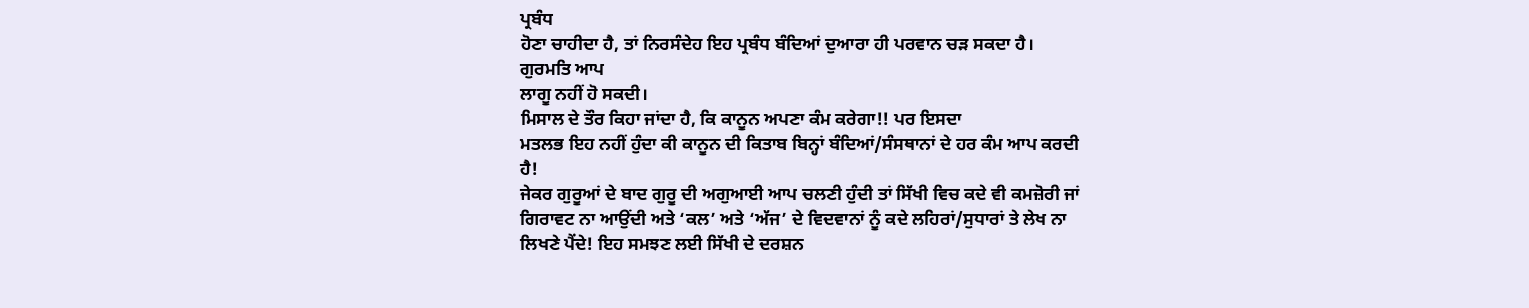ਪ੍ਰਬੰਧ
ਹੋਣਾ ਚਾਹੀਦਾ ਹੈ, ਤਾਂ ਨਿਰਸੰਦੇਹ ਇਹ ਪ੍ਰਬੰਧ ਬੰਦਿਆਂ ਦੁਆਰਾ ਹੀ ਪਰਵਾਨ ਚੜ ਸਕਦਾ ਹੈ।
ਗੁਰਮਤਿ ਆਪ
ਲਾਗੂ ਨਹੀਂ ਹੋ ਸਕਦੀ।
ਮਿਸਾਲ ਦੇ ਤੌਰ ਕਿਹਾ ਜਾਂਦਾ ਹੈ, ਕਿ ਕਾਨੂਨ ਅਪਣਾ ਕੰਮ ਕਰੇਗਾ!! ਪਰ ਇਸਦਾ
ਮਤਲਭ ਇਹ ਨਹੀਂ ਹੁੰਦਾ ਕੀ ਕਾਨੂਨ ਦੀ ਕਿਤਾਬ ਬਿਨ੍ਹਾਂ ਬੰਦਿਆਂ/ਸੰਸਥਾਨਾਂ ਦੇ ਹਰ ਕੰਮ ਆਪ ਕਰਦੀ
ਹੈ!
ਜੇਕਰ ਗੁਰੂਆਂ ਦੇ ਬਾਦ ਗੁਰੂ ਦੀ ਅਗੁਆਈ ਆਪ ਚਲਣੀ ਹੁੰਦੀ ਤਾਂ ਸਿੱਖੀ ਵਿਚ ਕਦੇ ਵੀ ਕਮਜ਼ੋਰੀ ਜਾਂ
ਗਿਰਾਵਟ ਨਾ ਆਉਂਦੀ ਅਤੇ ‘ਕਲ’ ਅਤੇ ‘ਅੱਜ’ ਦੇ ਵਿਦਵਾਨਾਂ ਨੂੰ ਕਦੇ ਲਹਿਰਾਂ/ਸੁਧਾਰਾਂ ਤੇ ਲੇਖ ਨਾ
ਲਿਖਣੇ ਪੈਂਦੇ! ਇਹ ਸਮਝਣ ਲਈ ਸਿੱਖੀ ਦੇ ਦਰਸ਼ਨ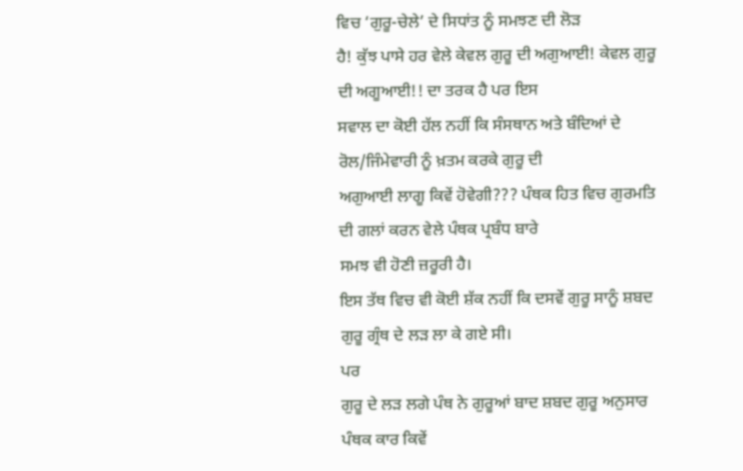ਵਿਚ ‘ਗੁਰੂ-ਚੇਲੇ’ ਦੇ ਸਿਧਾਂਤ ਨੂੰ ਸਮਝਣ ਦੀ ਲੋੜ
ਹੈ! ਕੁੱਝ ਪਾਸੇ ਹਰ ਵੇਲੇ ਕੇਵਲ ਗੁਰੂ ਦੀ ਅਗੁਆਈ! ਕੇਵਲ ਗੁਰੂ ਦੀ ਅਗੂਆਈ!! ਦਾ ਤਰਕ ਹੈ ਪਰ ਇਸ
ਸਵਾਲ ਦਾ ਕੋਈ ਹੱਲ ਨਹੀਂ ਕਿ ਸੰਸਥਾਨ ਅਤੇ ਬੰਦਿਆਂ ਦੇ ਰੋਲ/ਜਿੰਮੇਵਾਰੀ ਨੂੰ ਖ਼ਤਮ ਕਰਕੇ ਗੁਰੂ ਦੀ
ਅਗੁਆਈ ਲਾਗੂ ਕਿਵੇਂ ਹੋਵੇਗੀ??? ਪੰਥਕ ਹਿਤ ਵਿਚ ਗੁਰਮਤਿ ਦੀ ਗਲਾਂ ਕਰਨ ਵੇਲੇ ਪੰਥਕ ਪ੍ਰਬੰਧ ਬਾਰੇ
ਸਮਝ ਵੀ ਹੋਣੀ ਜ਼ਰੂਰੀ ਹੈ।
ਇਸ ਤੱਥ ਵਿਚ ਵੀ ਕੋਈ ਸ਼ੱਕ ਨਹੀਂ ਕਿ ਦਸਵੇਂ ਗੁਰੂ ਸਾਨੂੰ ਸ਼ਬਦ ਗੁਰੂ ਗ੍ਰੰਥ ਦੇ ਲੜ ਲਾ ਕੇ ਗਏ ਸੀ।
ਪਰ
ਗੁਰੂ ਦੇ ਲੜ ਲਗੇ ਪੰਥ ਨੇ ਗੁਰੂਆਂ ਬਾਦ ਸ਼ਬਦ ਗੁਰੂ ਅਨੁਸਾਰ ਪੰਥਕ ਕਾਰ ਕਿਵੇਂ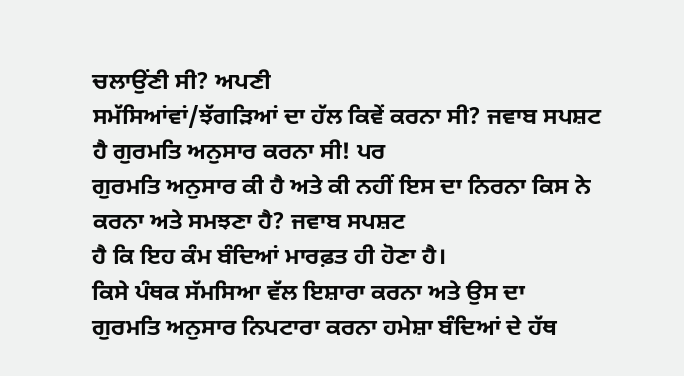ਚਲਾਉਂਣੀ ਸੀ? ਅਪਣੀ
ਸਮੱਸਿਆਂਵਾਂ/ਝੱਗੜਿਆਂ ਦਾ ਹੱਲ ਕਿਵੇਂ ਕਰਨਾ ਸੀ? ਜਵਾਬ ਸਪਸ਼ਟ ਹੈ ਗੁਰਮਤਿ ਅਨੁਸਾਰ ਕਰਨਾ ਸੀ! ਪਰ
ਗੁਰਮਤਿ ਅਨੁਸਾਰ ਕੀ ਹੈ ਅਤੇ ਕੀ ਨਹੀਂ ਇਸ ਦਾ ਨਿਰਨਾ ਕਿਸ ਨੇ ਕਰਨਾ ਅਤੇ ਸਮਝਣਾ ਹੈ? ਜਵਾਬ ਸਪਸ਼ਟ
ਹੈ ਕਿ ਇਹ ਕੰਮ ਬੰਦਿਆਂ ਮਾਰਫ਼ਤ ਹੀ ਹੋਣਾ ਹੈ।
ਕਿਸੇ ਪੰਥਕ ਸੱਮਸਿਆ ਵੱਲ ਇਸ਼ਾਰਾ ਕਰਨਾ ਅਤੇ ਉਸ ਦਾ
ਗੁਰਮਤਿ ਅਨੁਸਾਰ ਨਿਪਟਾਰਾ ਕਰਨਾ ਹਮੇਸ਼ਾ ਬੰਦਿਆਂ ਦੇ ਹੱਥ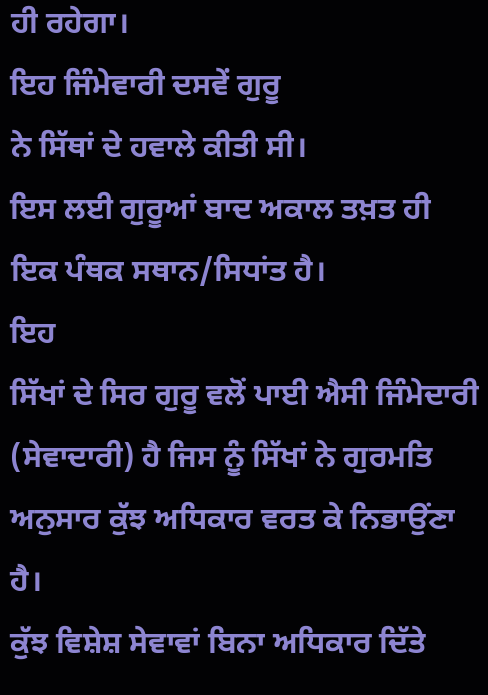ਹੀ ਰਹੇਗਾ।
ਇਹ ਜਿੰਮੇਵਾਰੀ ਦਸਵੇਂ ਗੁਰੂ
ਨੇ ਸਿੱਥਾਂ ਦੇ ਹਵਾਲੇ ਕੀਤੀ ਸੀ।
ਇਸ ਲਈ ਗੁਰੂਆਂ ਬਾਦ ਅਕਾਲ ਤਖ਼ਤ ਹੀ ਇਕ ਪੰਥਕ ਸਥਾਨ/ਸਿਧਾਂਤ ਹੈ।
ਇਹ
ਸਿੱਖਾਂ ਦੇ ਸਿਰ ਗੁਰੂ ਵਲੋਂ ਪਾਈ ਐਸੀ ਜਿੰਮੇਦਾਰੀ (ਸੇਵਾਦਾਰੀ) ਹੈ ਜਿਸ ਨੂੰ ਸਿੱਖਾਂ ਨੇ ਗੁਰਮਤਿ
ਅਨੁਸਾਰ ਕੁੱਝ ਅਧਿਕਾਰ ਵਰਤ ਕੇ ਨਿਭਾਉਂਣਾ ਹੈ।
ਕੁੱਝ ਵਿਸ਼ੇਸ਼ ਸੇਵਾਵਾਂ ਬਿਨਾ ਅਧਿਕਾਰ ਦਿੱਤੇ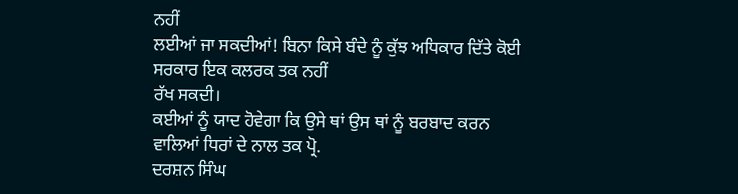ਨਹੀਂ
ਲਈਆਂ ਜਾ ਸਕਦੀਆਂ! ਬਿਨਾ ਕਿਸੇ ਬੰਦੇ ਨੂੰ ਕੁੱਝ ਅਧਿਕਾਰ ਦਿੱਤੇ ਕੋਈ ਸਰਕਾਰ ਇਕ ਕਲਰਕ ਤਕ ਨਹੀਂ
ਰੱਖ ਸਕਦੀ।
ਕਈਆਂ ਨੂੰ ਯਾਦ ਹੋਵੇਗਾ ਕਿ ਉਸੇ ਥਾਂ ਉਸ ਥਾਂ ਨੂੰ ਬਰਬਾਦ ਕਰਨ ਵਾਲਿਆਂ ਧਿਰਾਂ ਦੇ ਨਾਲ ਤਕ ਪ੍ਰੋ.
ਦਰਸ਼ਨ ਸਿੰਘ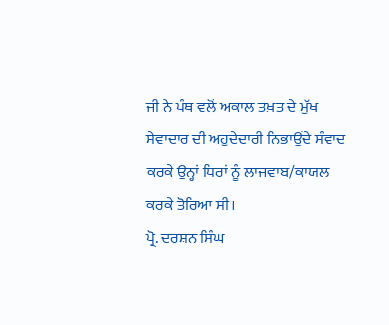ਜੀ ਨੇ ਪੰਥ ਵਲੋਂ ਅਕਾਲ ਤਖ਼ਤ ਦੇ ਮੁੱਖ ਸੇਵਾਦਾਰ ਦੀ ਅਹੁਦੇਦਾਰੀ ਨਿਭਾਉਂਦੇ ਸੰਵਾਦ
ਕਰਕੇ ਉਨ੍ਹਾਂ ਧਿਰਾਂ ਨੂੰ ਲਾਜਵਾਬ/ਕਾਯਲ ਕਰਕੇ ਤੋਰਿਆ ਸੀ।
ਪ੍ਰੋ. ਦਰਸ਼ਨ ਸਿੰਘ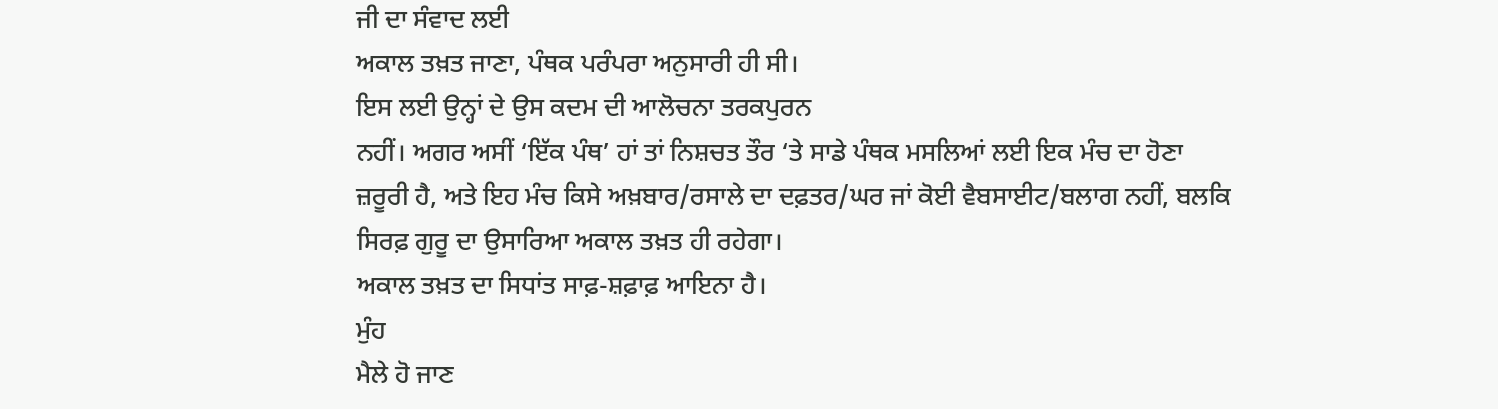ਜੀ ਦਾ ਸੰਵਾਦ ਲਈ
ਅਕਾਲ ਤਖ਼ਤ ਜਾਣਾ, ਪੰਥਕ ਪਰੰਪਰਾ ਅਨੁਸਾਰੀ ਹੀ ਸੀ।
ਇਸ ਲਈ ਉਨ੍ਹਾਂ ਦੇ ਉਸ ਕਦਮ ਦੀ ਆਲੋਚਨਾ ਤਰਕਪੁਰਨ
ਨਹੀਂ। ਅਗਰ ਅਸੀਂ ‘ਇੱਕ ਪੰਥ’ ਹਾਂ ਤਾਂ ਨਿਸ਼ਚਤ ਤੌਰ ‘ਤੇ ਸਾਡੇ ਪੰਥਕ ਮਸਲਿਆਂ ਲਈ ਇਕ ਮੰਚ ਦਾ ਹੋਣਾ
ਜ਼ਰੂਰੀ ਹੈ, ਅਤੇ ਇਹ ਮੰਚ ਕਿਸੇ ਅਖ਼ਬਾਰ/ਰਸਾਲੇ ਦਾ ਦਫ਼ਤਰ/ਘਰ ਜਾਂ ਕੋਈ ਵੈਬਸਾਈਟ/ਬਲਾਗ ਨਹੀਂ, ਬਲਕਿ
ਸਿਰਫ਼ ਗੁਰੂ ਦਾ ਉਸਾਰਿਆ ਅਕਾਲ ਤਖ਼ਤ ਹੀ ਰਹੇਗਾ।
ਅਕਾਲ ਤਖ਼ਤ ਦਾ ਸਿਧਾਂਤ ਸਾਫ਼-ਸ਼ਫ਼ਾਫ਼ ਆਇਨਾ ਹੈ।
ਮੁੰਹ
ਮੈਲੇ ਹੋ ਜਾਣ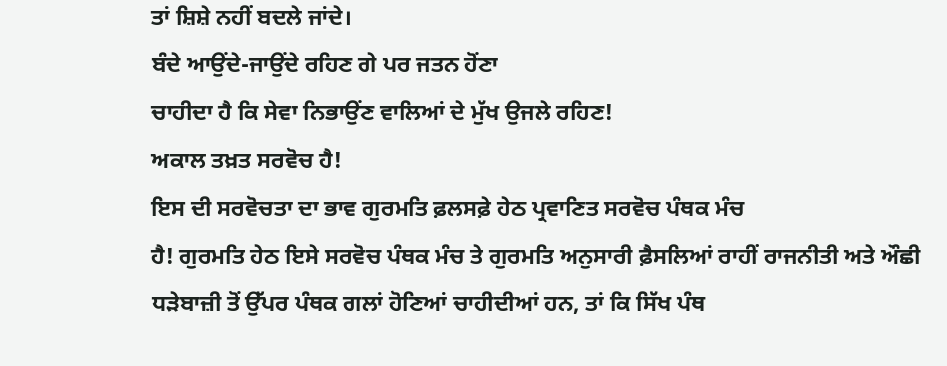ਤਾਂ ਸ਼ਿਸ਼ੇ ਨਹੀਂ ਬਦਲੇ ਜਾਂਦੇ।
ਬੰਦੇ ਆਉਂਦੇ-ਜਾਉਂਦੇ ਰਹਿਣ ਗੇ ਪਰ ਜਤਨ ਹੋਂਣਾ
ਚਾਹੀਦਾ ਹੈ ਕਿ ਸੇਵਾ ਨਿਭਾਉਂਣ ਵਾਲਿਆਂ ਦੇ ਮੁੱਖ ਉਜਲੇ ਰਹਿਣ!
ਅਕਾਲ ਤਖ਼ਤ ਸਰਵੋਚ ਹੈ!
ਇਸ ਦੀ ਸਰਵੋਚਤਾ ਦਾ ਭਾਵ ਗੁਰਮਤਿ ਫ਼ਲਸਫ਼ੇ ਹੇਠ ਪ੍ਰਵਾਣਿਤ ਸਰਵੋਚ ਪੰਥਕ ਮੰਚ
ਹੈ! ਗੁਰਮਤਿ ਹੇਠ ਇਸੇ ਸਰਵੋਚ ਪੰਥਕ ਮੰਚ ਤੇ ਗੁਰਮਤਿ ਅਨੁਸਾਰੀ ਫ਼ੈਸਲਿਆਂ ਰਾਹੀਂ ਰਾਜਨੀਤੀ ਅਤੇ ਔਛੀ
ਧੜੇਬਾਜ਼ੀ ਤੋਂ ਉੱਪਰ ਪੰਥਕ ਗਲਾਂ ਹੋਣਿਆਂ ਚਾਹੀਦੀਆਂ ਹਨ, ਤਾਂ ਕਿ ਸਿੱਖ ਪੰਥ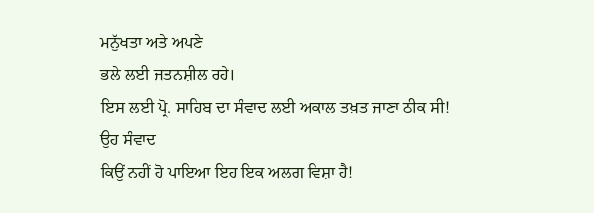ਮਨੁੱਖਤਾ ਅਤੇ ਅਪਣੇ
ਭਲੇ ਲਈ ਜਤਨਸ਼ੀਲ ਰਹੇ।
ਇਸ ਲਈ ਪ੍ਰੋ. ਸਾਹਿਬ ਦਾ ਸੰਵਾਦ ਲਈ ਅਕਾਲ ਤਖ਼ਤ ਜਾਣਾ ਠੀਕ ਸੀ!
ਉਹ ਸੰਵਾਦ
ਕਿਉਂ ਨਹੀਂ ਹੋ ਪਾਇਆ ਇਹ ਇਕ ਅਲਗ ਵਿਸ਼ਾ ਹੈ!